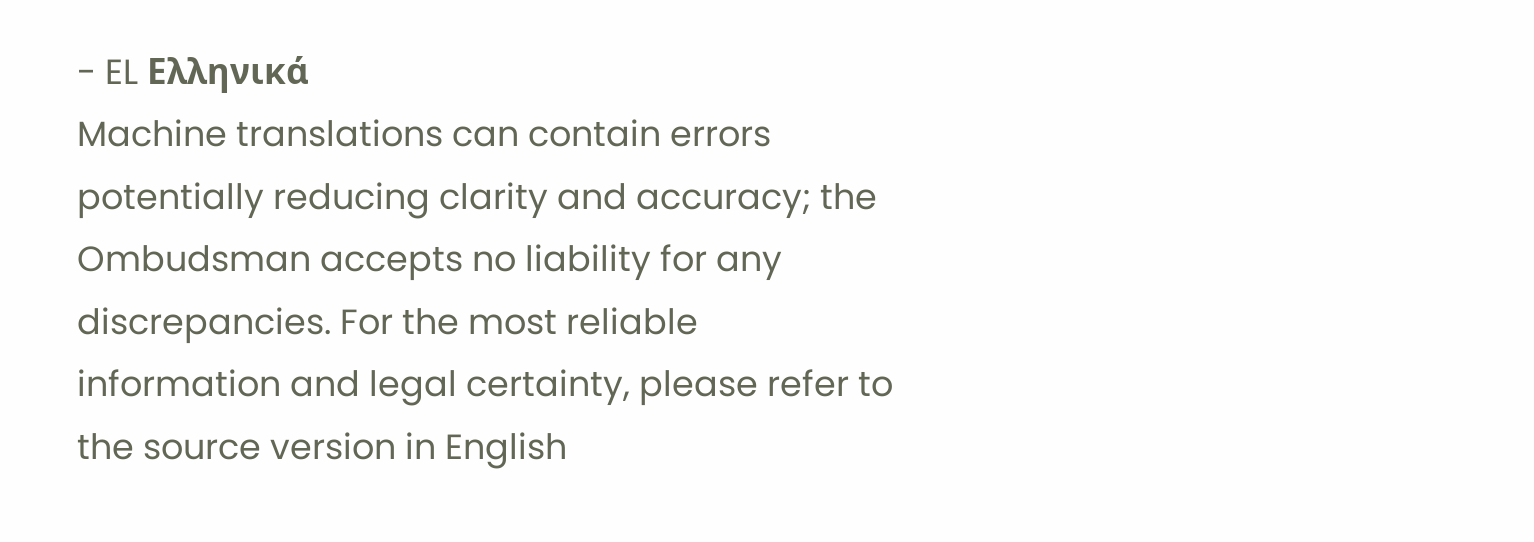- EL Ελληνικά
Machine translations can contain errors potentially reducing clarity and accuracy; the Ombudsman accepts no liability for any discrepancies. For the most reliable information and legal certainty, please refer to the source version in English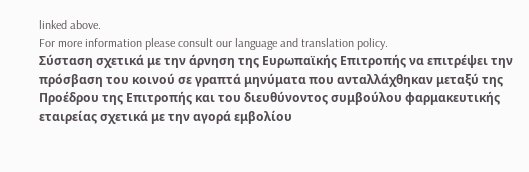linked above.
For more information please consult our language and translation policy.
Σύσταση σχετικά με την άρνηση της Ευρωπαϊκής Επιτροπής να επιτρέψει την πρόσβαση του κοινού σε γραπτά μηνύματα που ανταλλάχθηκαν μεταξύ της Προέδρου της Επιτροπής και του διευθύνοντος συμβούλου φαρμακευτικής εταιρείας σχετικά με την αγορά εμβολίου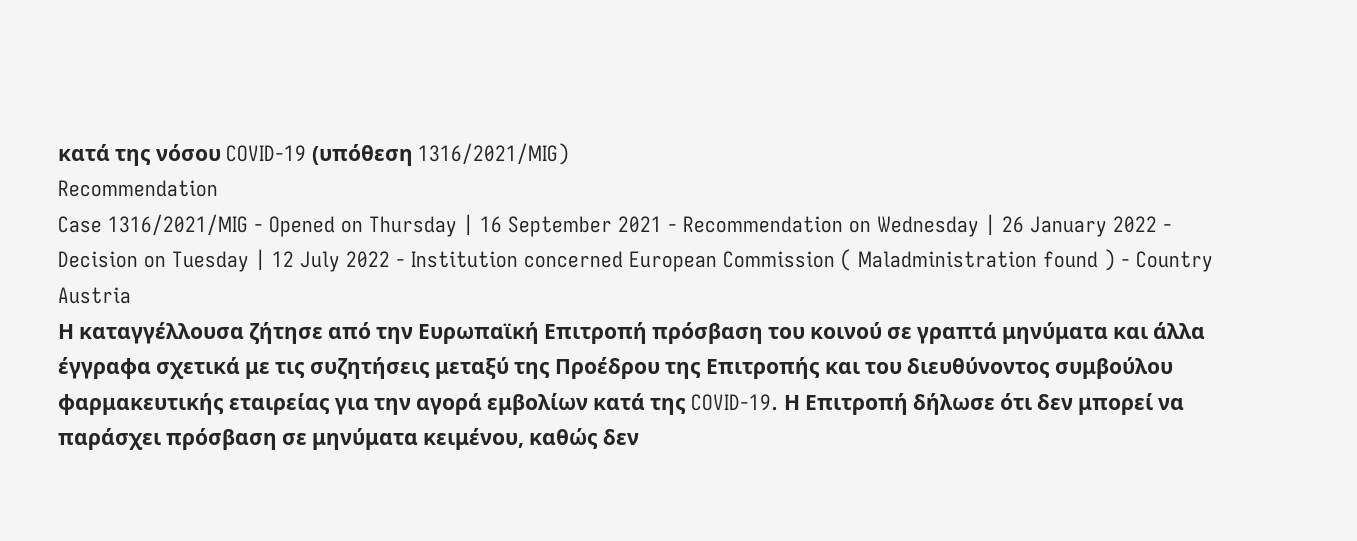κατά της νόσου COVID-19 (υπόθεση 1316/2021/MIG)
Recommendation
Case 1316/2021/MIG - Opened on Thursday | 16 September 2021 - Recommendation on Wednesday | 26 January 2022 - Decision on Tuesday | 12 July 2022 - Institution concerned European Commission ( Maladministration found ) - Country Austria
Η καταγγέλλουσα ζήτησε από την Ευρωπαϊκή Επιτροπή πρόσβαση του κοινού σε γραπτά μηνύματα και άλλα έγγραφα σχετικά με τις συζητήσεις μεταξύ της Προέδρου της Επιτροπής και του διευθύνοντος συμβούλου φαρμακευτικής εταιρείας για την αγορά εμβολίων κατά της COVID‑19. Η Επιτροπή δήλωσε ότι δεν μπορεί να παράσχει πρόσβαση σε μηνύματα κειμένου, καθώς δεν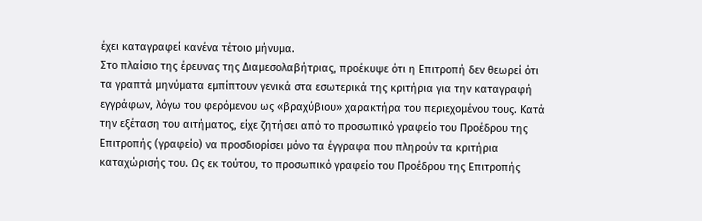έχει καταγραφεί κανένα τέτοιο μήνυμα.
Στο πλαίσιο της έρευνας της Διαμεσολαβήτριας, προέκυψε ότι η Επιτροπή δεν θεωρεί ότι τα γραπτά μηνύματα εμπίπτουν γενικά στα εσωτερικά της κριτήρια για την καταγραφή εγγράφων, λόγω του φερόμενου ως «βραχύβιου» χαρακτήρα του περιεχομένου τους. Κατά την εξέταση του αιτήματος, είχε ζητήσει από το προσωπικό γραφείο του Προέδρου της Επιτροπής (γραφείο) να προσδιορίσει μόνο τα έγγραφα που πληρούν τα κριτήρια καταχώρισής του. Ως εκ τούτου, το προσωπικό γραφείο του Προέδρου της Επιτροπής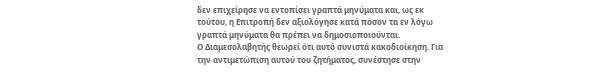δεν επιχείρησε να εντοπίσει γραπτά μηνύματα και, ως εκ τούτου, η Επιτροπή δεν αξιολόγησε κατά πόσον τα εν λόγω γραπτά μηνύματα θα πρέπει να δημοσιοποιούνται.
Ο Διαμεσολαβητής θεωρεί ότι αυτό συνιστά κακοδιοίκηση. Για την αντιμετώπιση αυτού του ζητήματος, συνέστησε στην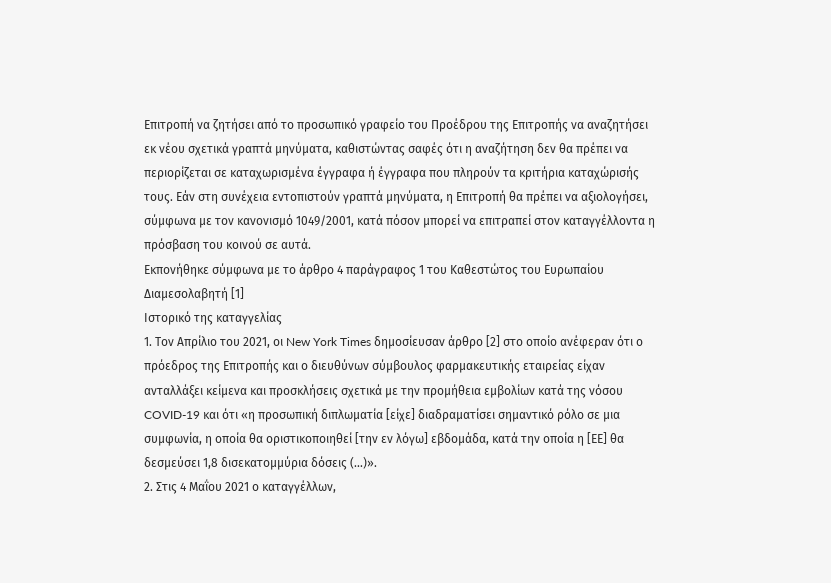Επιτροπή να ζητήσει από το προσωπικό γραφείο του Προέδρου της Επιτροπής να αναζητήσει εκ νέου σχετικά γραπτά μηνύματα, καθιστώντας σαφές ότι η αναζήτηση δεν θα πρέπει να περιορίζεται σε καταχωρισμένα έγγραφα ή έγγραφα που πληρούν τα κριτήρια καταχώρισής τους. Εάν στη συνέχεια εντοπιστούν γραπτά μηνύματα, η Επιτροπή θα πρέπει να αξιολογήσει, σύμφωνα με τον κανονισμό 1049/2001, κατά πόσον μπορεί να επιτραπεί στον καταγγέλλοντα η πρόσβαση του κοινού σε αυτά.
Εκπονήθηκε σύμφωνα με το άρθρο 4 παράγραφος 1 του Καθεστώτος του Ευρωπαίου Διαμεσολαβητή [1]
Ιστορικό της καταγγελίας
1. Τον Απρίλιο του 2021, οι New York Times δημοσίευσαν άρθρο [2] στο οποίο ανέφεραν ότι ο πρόεδρος της Επιτροπής και ο διευθύνων σύμβουλος φαρμακευτικής εταιρείας είχαν ανταλλάξει κείμενα και προσκλήσεις σχετικά με την προμήθεια εμβολίων κατά της νόσου COVID-19 και ότι «η προσωπική διπλωματία [είχε] διαδραματίσει σημαντικό ρόλο σε μια συμφωνία, η οποία θα οριστικοποιηθεί [την εν λόγω] εβδομάδα, κατά την οποία η [ΕΕ] θα δεσμεύσει 1,8 δισεκατομμύρια δόσεις (...)».
2. Στις 4 Μαΐου 2021 ο καταγγέλλων,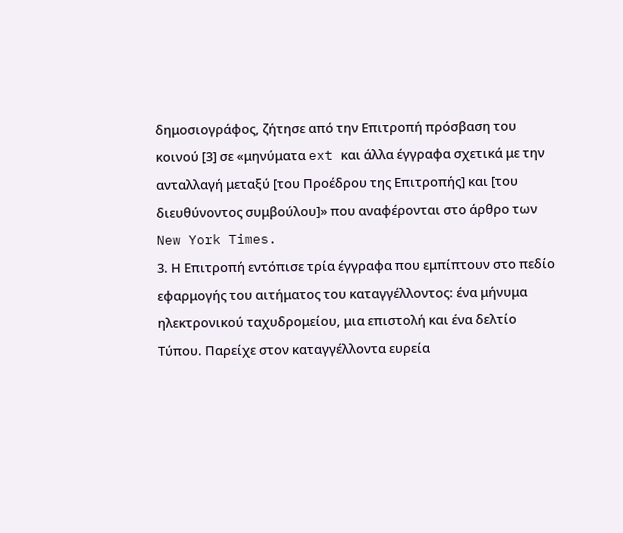δημοσιογράφος, ζήτησε από την Επιτροπή πρόσβαση του κοινού [3] σε «μηνύματα ext και άλλα έγγραφα σχετικά με την ανταλλαγή μεταξύ [του Προέδρου της Επιτροπής] και [του διευθύνοντος συμβούλου]» που αναφέρονται στο άρθρο των New York Times.
3. Η Επιτροπή εντόπισε τρία έγγραφα που εμπίπτουν στο πεδίο εφαρμογής του αιτήματος του καταγγέλλοντος: ένα μήνυμα ηλεκτρονικού ταχυδρομείου, μια επιστολή και ένα δελτίο Τύπου. Παρείχε στον καταγγέλλοντα ευρεία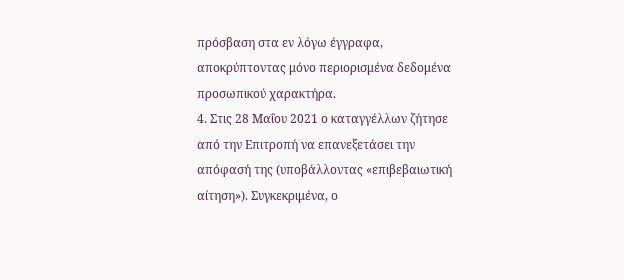πρόσβαση στα εν λόγω έγγραφα, αποκρύπτοντας μόνο περιορισμένα δεδομένα προσωπικού χαρακτήρα.
4. Στις 28 Μαΐου 2021 ο καταγγέλλων ζήτησε από την Επιτροπή να επανεξετάσει την απόφασή της (υποβάλλοντας «επιβεβαιωτική αίτηση»). Συγκεκριμένα, ο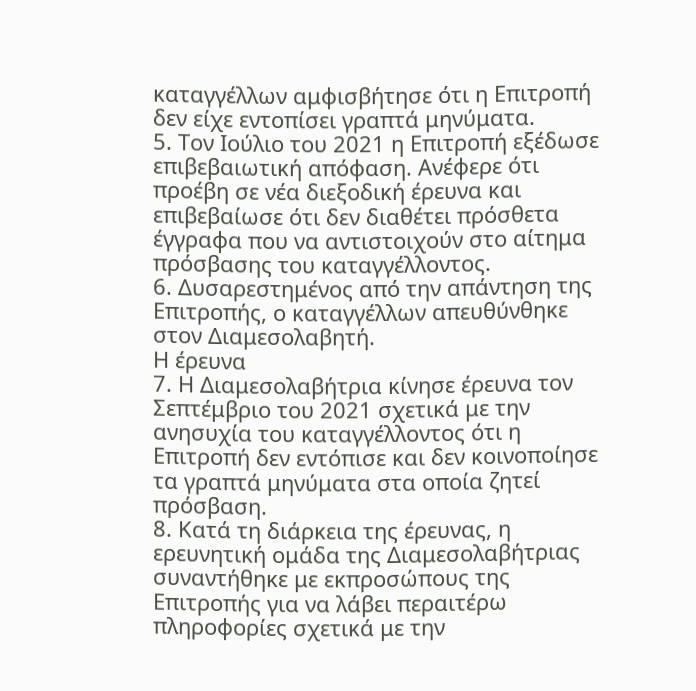καταγγέλλων αμφισβήτησε ότι η Επιτροπή δεν είχε εντοπίσει γραπτά μηνύματα.
5. Τον Ιούλιο του 2021 η Επιτροπή εξέδωσε επιβεβαιωτική απόφαση. Ανέφερε ότι προέβη σε νέα διεξοδική έρευνα και επιβεβαίωσε ότι δεν διαθέτει πρόσθετα έγγραφα που να αντιστοιχούν στο αίτημα πρόσβασης του καταγγέλλοντος.
6. Δυσαρεστημένος από την απάντηση της Επιτροπής, ο καταγγέλλων απευθύνθηκε στον Διαμεσολαβητή.
Η έρευνα
7. Η Διαμεσολαβήτρια κίνησε έρευνα τον Σεπτέμβριο του 2021 σχετικά με την ανησυχία του καταγγέλλοντος ότι η Επιτροπή δεν εντόπισε και δεν κοινοποίησε τα γραπτά μηνύματα στα οποία ζητεί πρόσβαση.
8. Κατά τη διάρκεια της έρευνας, η ερευνητική ομάδα της Διαμεσολαβήτριας συναντήθηκε με εκπροσώπους της Επιτροπής για να λάβει περαιτέρω πληροφορίες σχετικά με την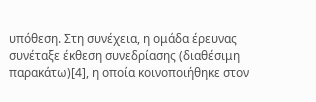υπόθεση. Στη συνέχεια, η ομάδα έρευνας συνέταξε έκθεση συνεδρίασης (διαθέσιμη παρακάτω)[4], η οποία κοινοποιήθηκε στον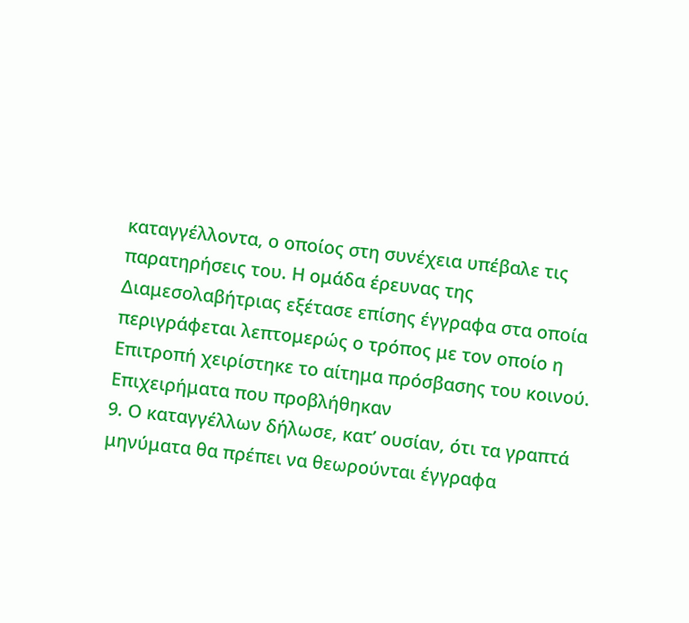καταγγέλλοντα, ο οποίος στη συνέχεια υπέβαλε τις παρατηρήσεις του. Η ομάδα έρευνας της Διαμεσολαβήτριας εξέτασε επίσης έγγραφα στα οποία περιγράφεται λεπτομερώς ο τρόπος με τον οποίο η Επιτροπή χειρίστηκε το αίτημα πρόσβασης του κοινού.
Επιχειρήματα που προβλήθηκαν
9. Ο καταγγέλλων δήλωσε, κατ’ ουσίαν, ότι τα γραπτά μηνύματα θα πρέπει να θεωρούνται έγγραφα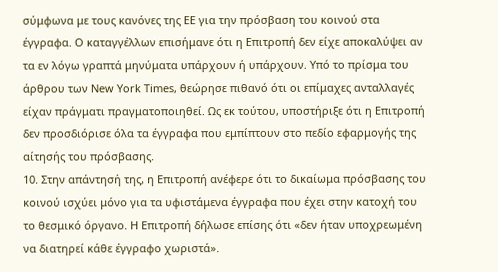σύμφωνα με τους κανόνες της ΕΕ για την πρόσβαση του κοινού στα έγγραφα. Ο καταγγέλλων επισήμανε ότι η Επιτροπή δεν είχε αποκαλύψει αν τα εν λόγω γραπτά μηνύματα υπάρχουν ή υπάρχουν. Υπό το πρίσμα του άρθρου των New York Times, θεώρησε πιθανό ότι οι επίμαχες ανταλλαγές είχαν πράγματι πραγματοποιηθεί. Ως εκ τούτου, υποστήριξε ότι η Επιτροπή δεν προσδιόρισε όλα τα έγγραφα που εμπίπτουν στο πεδίο εφαρμογής της αίτησής του πρόσβασης.
10. Στην απάντησή της, η Επιτροπή ανέφερε ότι το δικαίωμα πρόσβασης του κοινού ισχύει μόνο για τα υφιστάμενα έγγραφα που έχει στην κατοχή του το θεσμικό όργανο. Η Επιτροπή δήλωσε επίσης ότι «δεν ήταν υποχρεωμένη να διατηρεί κάθε έγγραφο χωριστά».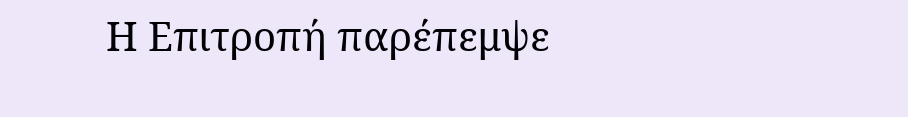Η Επιτροπή παρέπεμψε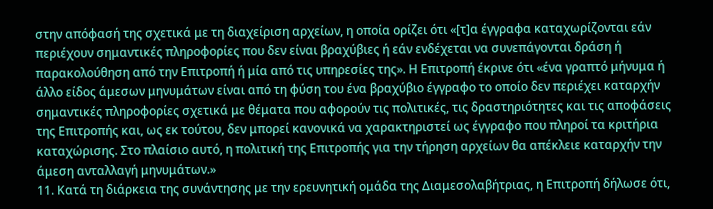στην απόφασή της σχετικά με τη διαχείριση αρχείων, η οποία ορίζει ότι «[τ]α έγγραφα καταχωρίζονται εάν περιέχουν σημαντικές πληροφορίες που δεν είναι βραχύβιες ή εάν ενδέχεται να συνεπάγονται δράση ή παρακολούθηση από την Επιτροπή ή μία από τις υπηρεσίες της». Η Επιτροπή έκρινε ότι «ένα γραπτό μήνυμα ή άλλο είδος άμεσων μηνυμάτων είναι από τη φύση του ένα βραχύβιο έγγραφο το οποίο δεν περιέχει καταρχήν σημαντικές πληροφορίες σχετικά με θέματα που αφορούν τις πολιτικές, τις δραστηριότητες και τις αποφάσεις της Επιτροπής και, ως εκ τούτου, δεν μπορεί κανονικά να χαρακτηριστεί ως έγγραφο που πληροί τα κριτήρια καταχώρισης. Στο πλαίσιο αυτό, η πολιτική της Επιτροπής για την τήρηση αρχείων θα απέκλειε καταρχήν την άμεση ανταλλαγή μηνυμάτων.»
11. Κατά τη διάρκεια της συνάντησης με την ερευνητική ομάδα της Διαμεσολαβήτριας, η Επιτροπή δήλωσε ότι,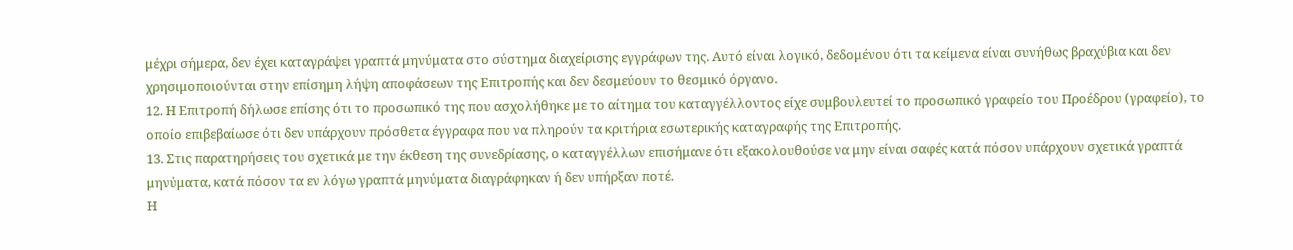μέχρι σήμερα, δεν έχει καταγράψει γραπτά μηνύματα στο σύστημα διαχείρισης εγγράφων της. Αυτό είναι λογικό, δεδομένου ότι τα κείμενα είναι συνήθως βραχύβια και δεν χρησιμοποιούνται στην επίσημη λήψη αποφάσεων της Επιτροπής και δεν δεσμεύουν το θεσμικό όργανο.
12. Η Επιτροπή δήλωσε επίσης ότι το προσωπικό της που ασχολήθηκε με το αίτημα του καταγγέλλοντος είχε συμβουλευτεί το προσωπικό γραφείο του Προέδρου (γραφείο), το οποίο επιβεβαίωσε ότι δεν υπάρχουν πρόσθετα έγγραφα που να πληρούν τα κριτήρια εσωτερικής καταγραφής της Επιτροπής.
13. Στις παρατηρήσεις του σχετικά με την έκθεση της συνεδρίασης, ο καταγγέλλων επισήμανε ότι εξακολουθούσε να μην είναι σαφές κατά πόσον υπάρχουν σχετικά γραπτά μηνύματα, κατά πόσον τα εν λόγω γραπτά μηνύματα διαγράφηκαν ή δεν υπήρξαν ποτέ.
Η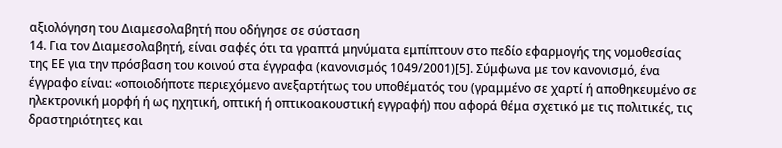αξιολόγηση του Διαμεσολαβητή που οδήγησε σε σύσταση
14. Για τον Διαμεσολαβητή, είναι σαφές ότι τα γραπτά μηνύματα εμπίπτουν στο πεδίο εφαρμογής της νομοθεσίας της ΕΕ για την πρόσβαση του κοινού στα έγγραφα (κανονισμός 1049/2001)[5]. Σύμφωνα με τον κανονισμό, ένα έγγραφο είναι: «οποιοδήποτε περιεχόμενο ανεξαρτήτως του υποθέματός του (γραμμένο σε χαρτί ή αποθηκευμένο σε ηλεκτρονική μορφή ή ως ηχητική, οπτική ή οπτικοακουστική εγγραφή) που αφορά θέμα σχετικό με τις πολιτικές, τις δραστηριότητες και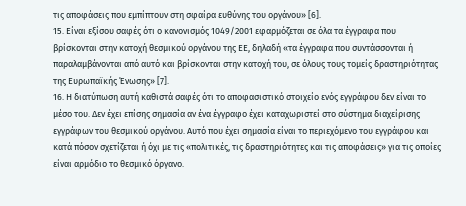τις αποφάσεις που εμπίπτουν στη σφαίρα ευθύνης του οργάνου» [6].
15. Είναι εξίσου σαφές ότι ο κανονισμός 1049/2001 εφαρμόζεται σε όλα τα έγγραφα που βρίσκονται στην κατοχή θεσμικού οργάνου της ΕΕ, δηλαδή «τα έγγραφα που συντάσσονται ή παραλαμβάνονται από αυτό και βρίσκονται στην κατοχή του, σε όλους τους τομείς δραστηριότητας της Ευρωπαϊκής Ένωσης» [7].
16. Η διατύπωση αυτή καθιστά σαφές ότι το αποφασιστικό στοιχείο ενός εγγράφου δεν είναι το μέσο του. Δεν έχει επίσης σημασία αν ένα έγγραφο έχει καταχωριστεί στο σύστημα διαχείρισης εγγράφων του θεσμικού οργάνου. Αυτό που έχει σημασία είναι το περιεχόμενο του εγγράφου και κατά πόσον σχετίζεται ή όχι με τις «πολιτικές, τις δραστηριότητες και τις αποφάσεις» για τις οποίες είναι αρμόδιο το θεσμικό όργανο.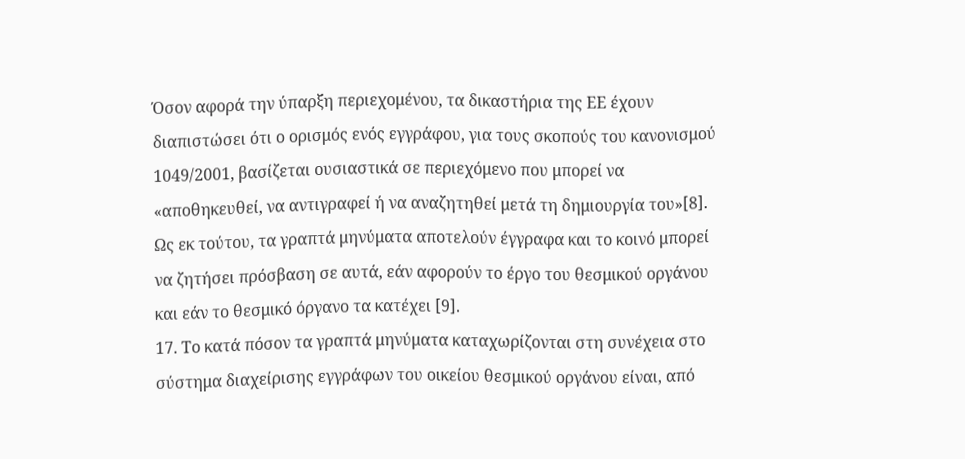Όσον αφορά την ύπαρξη περιεχομένου, τα δικαστήρια της ΕΕ έχουν διαπιστώσει ότι ο ορισμός ενός εγγράφου, για τους σκοπούς του κανονισμού 1049/2001, βασίζεται ουσιαστικά σε περιεχόμενο που μπορεί να «αποθηκευθεί, να αντιγραφεί ή να αναζητηθεί μετά τη δημιουργία του»[8]. Ως εκ τούτου, τα γραπτά μηνύματα αποτελούν έγγραφα και το κοινό μπορεί να ζητήσει πρόσβαση σε αυτά, εάν αφορούν το έργο του θεσμικού οργάνου και εάν το θεσμικό όργανο τα κατέχει [9].
17. Το κατά πόσον τα γραπτά μηνύματα καταχωρίζονται στη συνέχεια στο σύστημα διαχείρισης εγγράφων του οικείου θεσμικού οργάνου είναι, από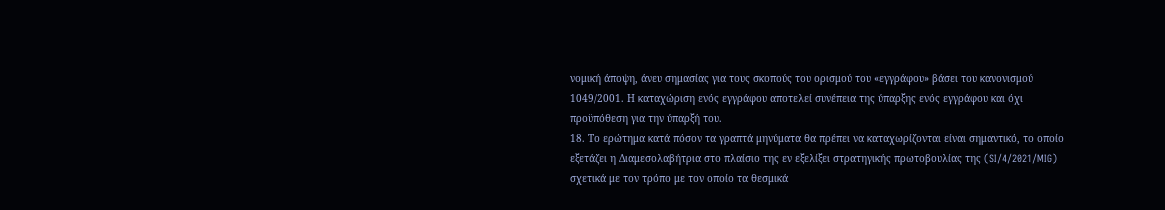νομική άποψη, άνευ σημασίας για τους σκοπούς του ορισμού του «εγγράφου» βάσει του κανονισμού 1049/2001. Η καταχώριση ενός εγγράφου αποτελεί συνέπεια της ύπαρξης ενός εγγράφου και όχι προϋπόθεση για την ύπαρξή του.
18. Το ερώτημα κατά πόσον τα γραπτά μηνύματα θα πρέπει να καταχωρίζονται είναι σημαντικό, το οποίο εξετάζει η Διαμεσολαβήτρια στο πλαίσιο της εν εξελίξει στρατηγικής πρωτοβουλίας της (SI/4/2021/MIG) σχετικά με τον τρόπο με τον οποίο τα θεσμικά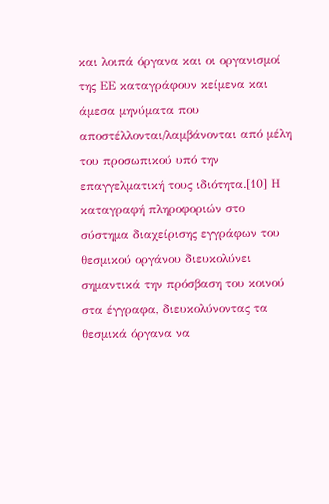και λοιπά όργανα και οι οργανισμοί της ΕΕ καταγράφουν κείμενα και άμεσα μηνύματα που αποστέλλονται/λαμβάνονται από μέλη του προσωπικού υπό την επαγγελματική τους ιδιότητα.[10] Η καταγραφή πληροφοριών στο σύστημα διαχείρισης εγγράφων του θεσμικού οργάνου διευκολύνει σημαντικά την πρόσβαση του κοινού στα έγγραφα, διευκολύνοντας τα θεσμικά όργανα να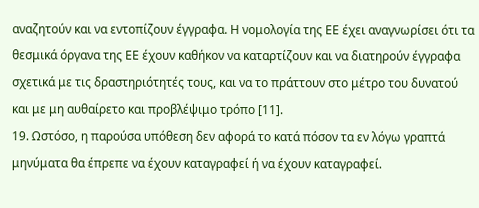αναζητούν και να εντοπίζουν έγγραφα. Η νομολογία της ΕΕ έχει αναγνωρίσει ότι τα θεσμικά όργανα της ΕΕ έχουν καθήκον να καταρτίζουν και να διατηρούν έγγραφα σχετικά με τις δραστηριότητές τους, και να το πράττουν στο μέτρο του δυνατού και με μη αυθαίρετο και προβλέψιμο τρόπο [11].
19. Ωστόσο, η παρούσα υπόθεση δεν αφορά το κατά πόσον τα εν λόγω γραπτά μηνύματα θα έπρεπε να έχουν καταγραφεί ή να έχουν καταγραφεί.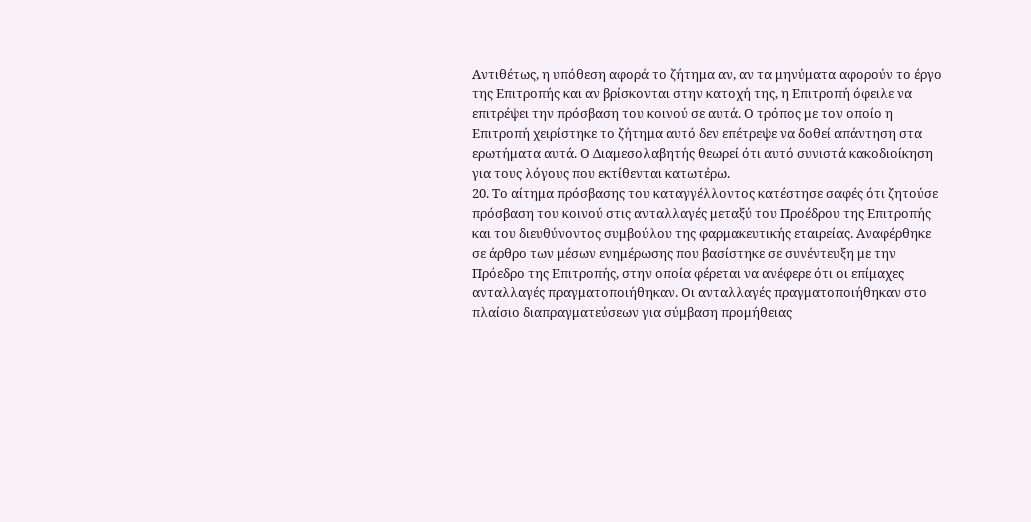Αντιθέτως, η υπόθεση αφορά το ζήτημα αν, αν τα μηνύματα αφορούν το έργο της Επιτροπής και αν βρίσκονται στην κατοχή της, η Επιτροπή όφειλε να επιτρέψει την πρόσβαση του κοινού σε αυτά. Ο τρόπος με τον οποίο η Επιτροπή χειρίστηκε το ζήτημα αυτό δεν επέτρεψε να δοθεί απάντηση στα ερωτήματα αυτά. Ο Διαμεσολαβητής θεωρεί ότι αυτό συνιστά κακοδιοίκηση για τους λόγους που εκτίθενται κατωτέρω.
20. Το αίτημα πρόσβασης του καταγγέλλοντος κατέστησε σαφές ότι ζητούσε πρόσβαση του κοινού στις ανταλλαγές μεταξύ του Προέδρου της Επιτροπής και του διευθύνοντος συμβούλου της φαρμακευτικής εταιρείας. Αναφέρθηκε σε άρθρο των μέσων ενημέρωσης που βασίστηκε σε συνέντευξη με την Πρόεδρο της Επιτροπής, στην οποία φέρεται να ανέφερε ότι οι επίμαχες ανταλλαγές πραγματοποιήθηκαν. Οι ανταλλαγές πραγματοποιήθηκαν στο πλαίσιο διαπραγματεύσεων για σύμβαση προμήθειας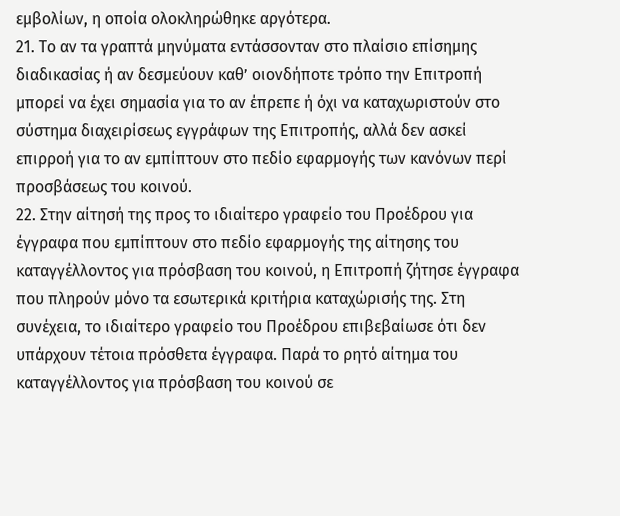εμβολίων, η οποία ολοκληρώθηκε αργότερα.
21. Το αν τα γραπτά μηνύματα εντάσσονταν στο πλαίσιο επίσημης διαδικασίας ή αν δεσμεύουν καθ’ οιονδήποτε τρόπο την Επιτροπή μπορεί να έχει σημασία για το αν έπρεπε ή όχι να καταχωριστούν στο σύστημα διαχειρίσεως εγγράφων της Επιτροπής, αλλά δεν ασκεί επιρροή για το αν εμπίπτουν στο πεδίο εφαρμογής των κανόνων περί προσβάσεως του κοινού.
22. Στην αίτησή της προς το ιδιαίτερο γραφείο του Προέδρου για έγγραφα που εμπίπτουν στο πεδίο εφαρμογής της αίτησης του καταγγέλλοντος για πρόσβαση του κοινού, η Επιτροπή ζήτησε έγγραφα που πληρούν μόνο τα εσωτερικά κριτήρια καταχώρισής της. Στη συνέχεια, το ιδιαίτερο γραφείο του Προέδρου επιβεβαίωσε ότι δεν υπάρχουν τέτοια πρόσθετα έγγραφα. Παρά το ρητό αίτημα του καταγγέλλοντος για πρόσβαση του κοινού σε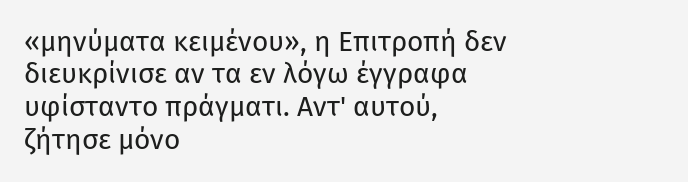«μηνύματα κειμένου», η Επιτροπή δεν διευκρίνισε αν τα εν λόγω έγγραφα υφίσταντο πράγματι. Αντ' αυτού, ζήτησε μόνο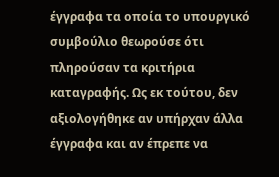έγγραφα τα οποία το υπουργικό συμβούλιο θεωρούσε ότι πληρούσαν τα κριτήρια καταγραφής. Ως εκ τούτου, δεν αξιολογήθηκε αν υπήρχαν άλλα έγγραφα και αν έπρεπε να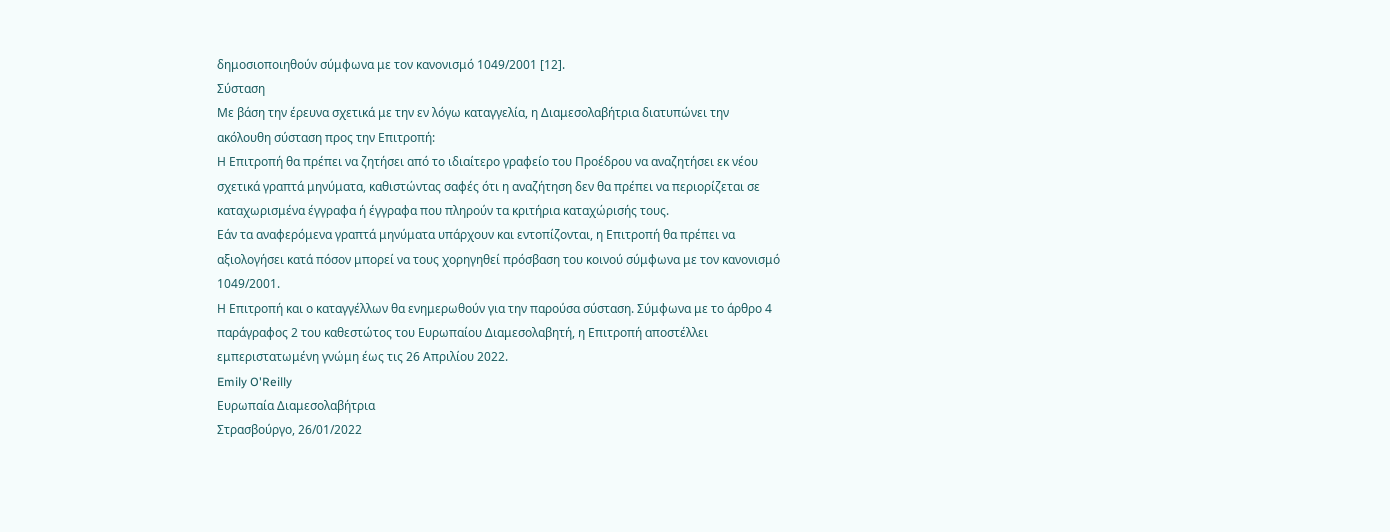δημοσιοποιηθούν σύμφωνα με τον κανονισμό 1049/2001 [12].
Σύσταση
Με βάση την έρευνα σχετικά με την εν λόγω καταγγελία, η Διαμεσολαβήτρια διατυπώνει την ακόλουθη σύσταση προς την Επιτροπή:
Η Επιτροπή θα πρέπει να ζητήσει από το ιδιαίτερο γραφείο του Προέδρου να αναζητήσει εκ νέου σχετικά γραπτά μηνύματα, καθιστώντας σαφές ότι η αναζήτηση δεν θα πρέπει να περιορίζεται σε καταχωρισμένα έγγραφα ή έγγραφα που πληρούν τα κριτήρια καταχώρισής τους.
Εάν τα αναφερόμενα γραπτά μηνύματα υπάρχουν και εντοπίζονται, η Επιτροπή θα πρέπει να αξιολογήσει κατά πόσον μπορεί να τους χορηγηθεί πρόσβαση του κοινού σύμφωνα με τον κανονισμό 1049/2001.
Η Επιτροπή και ο καταγγέλλων θα ενημερωθούν για την παρούσα σύσταση. Σύμφωνα με το άρθρο 4 παράγραφος 2 του καθεστώτος του Ευρωπαίου Διαμεσολαβητή, η Επιτροπή αποστέλλει εμπεριστατωμένη γνώμη έως τις 26 Απριλίου 2022.
Emily O'Reilly
Ευρωπαία Διαμεσολαβήτρια
Στρασβούργο, 26/01/2022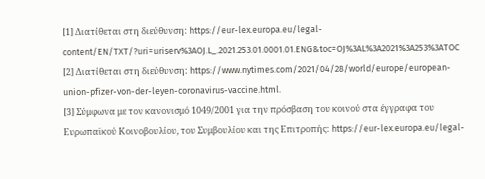[1] Διατίθεται στη διεύθυνση: https://eur-lex.europa.eu/legal-content/EN/TXT/?uri=uriserv%3AOJ.L_.2021.253.01.0001.01.ENG&toc=OJ%3AL%3A2021%3A253%3ATOC
[2] Διατίθεται στη διεύθυνση: https://www.nytimes.com/2021/04/28/world/europe/european-union-pfizer-von-der-leyen-coronavirus-vaccine.html.
[3] Σύμφωνα με τον κανονισμό 1049/2001 για την πρόσβαση του κοινού στα έγγραφα του Ευρωπαϊκού Κοινοβουλίου, του Συμβουλίου και της Επιτροπής: https://eur-lex.europa.eu/legal-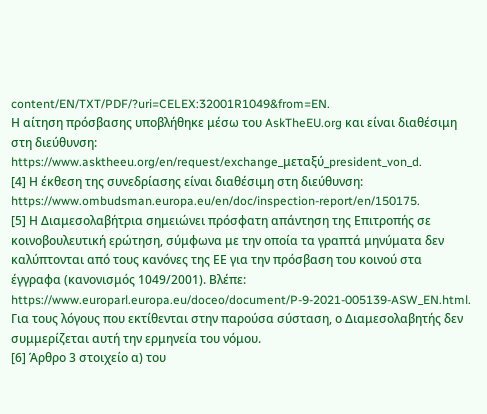content/EN/TXT/PDF/?uri=CELEX:32001R1049&from=EN.
Η αίτηση πρόσβασης υποβλήθηκε μέσω του AskTheEU.org και είναι διαθέσιμη στη διεύθυνση: https://www.asktheeu.org/en/request/exchange_μεταξύ_president_von_d.
[4] Η έκθεση της συνεδρίασης είναι διαθέσιμη στη διεύθυνση: https://www.ombudsman.europa.eu/en/doc/inspection-report/en/150175.
[5] Η Διαμεσολαβήτρια σημειώνει πρόσφατη απάντηση της Επιτροπής σε κοινοβουλευτική ερώτηση, σύμφωνα με την οποία τα γραπτά μηνύματα δεν καλύπτονται από τους κανόνες της ΕΕ για την πρόσβαση του κοινού στα έγγραφα (κανονισμός 1049/2001). Βλέπε: https://www.europarl.europa.eu/doceo/document/P-9-2021-005139-ASW_EN.html. Για τους λόγους που εκτίθενται στην παρούσα σύσταση, ο Διαμεσολαβητής δεν συμμερίζεται αυτή την ερμηνεία του νόμου.
[6] Άρθρο 3 στοιχείο α) του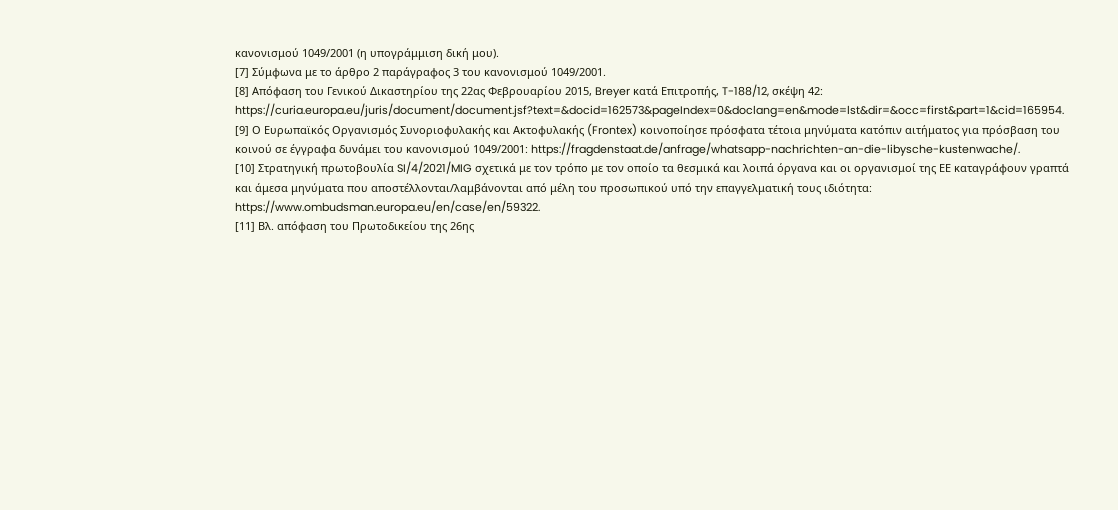κανονισμού 1049/2001 (η υπογράμμιση δική μου).
[7] Σύμφωνα με το άρθρο 2 παράγραφος 3 του κανονισμού 1049/2001.
[8] Απόφαση του Γενικού Δικαστηρίου της 22ας Φεβρουαρίου 2015, Breyer κατά Επιτροπής, T-188/12, σκέψη 42: https://curia.europa.eu/juris/document/document.jsf?text=&docid=162573&pageIndex=0&doclang=en&mode=lst&dir=&occ=first&part=1&cid=165954.
[9] Ο Ευρωπαϊκός Οργανισμός Συνοριοφυλακής και Ακτοφυλακής (Frontex) κοινοποίησε πρόσφατα τέτοια μηνύματα κατόπιν αιτήματος για πρόσβαση του κοινού σε έγγραφα δυνάμει του κανονισμού 1049/2001: https://fragdenstaat.de/anfrage/whatsapp-nachrichten-an-die-libysche-kustenwache/.
[10] Στρατηγική πρωτοβουλία SI/4/2021/MIG σχετικά με τον τρόπο με τον οποίο τα θεσμικά και λοιπά όργανα και οι οργανισμοί της ΕΕ καταγράφουν γραπτά και άμεσα μηνύματα που αποστέλλονται/λαμβάνονται από μέλη του προσωπικού υπό την επαγγελματική τους ιδιότητα: https://www.ombudsman.europa.eu/en/case/en/59322.
[11] Βλ. απόφαση του Πρωτοδικείου της 26ης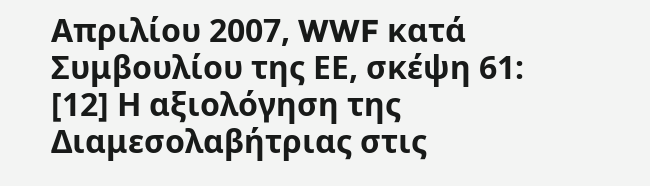Απριλίου 2007, WWF κατά Συμβουλίου της ΕΕ, σκέψη 61:
[12] Η αξιολόγηση της Διαμεσολαβήτριας στις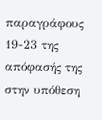παραγράφους 19-23 της απόφασής της στην υπόθεση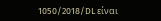1050/2018/DL είναι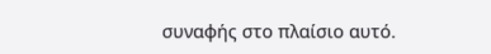συναφής στο πλαίσιο αυτό.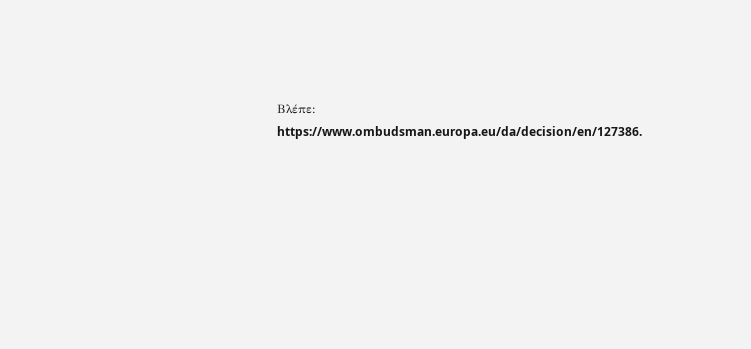Βλέπε: https://www.ombudsman.europa.eu/da/decision/en/127386.